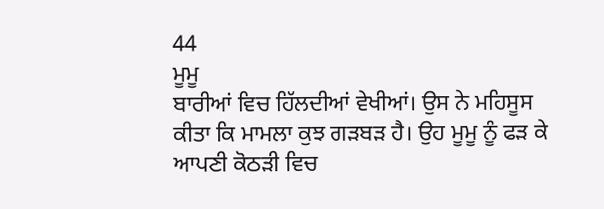44
ਮੂਮੂ
ਬਾਰੀਆਂ ਵਿਚ ਹਿੱਲਦੀਆਂ ਵੇਖੀਆਂ। ਉਸ ਨੇ ਮਹਿਸੂਸ ਕੀਤਾ ਕਿ ਮਾਮਲਾ ਕੁਝ ਗੜਬੜ ਹੈ। ਉਹ ਮੂਮੂ ਨੂੰ ਫੜ ਕੇ ਆਪਣੀ ਕੋਠੜੀ ਵਿਚ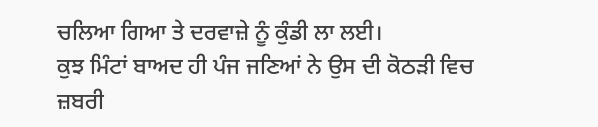ਚਲਿਆ ਗਿਆ ਤੇ ਦਰਵਾਜ਼ੇ ਨੂੰ ਕੁੰਡੀ ਲਾ ਲਈ।
ਕੁਝ ਮਿੰਟਾਂ ਬਾਅਦ ਹੀ ਪੰਜ ਜਣਿਆਂ ਨੇ ਉਸ ਦੀ ਕੋਠੜੀ ਵਿਚ ਜ਼ਬਰੀ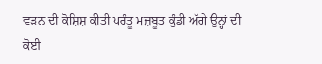ਵੜਨ ਦੀ ਕੋਸ਼ਿਸ਼ ਕੀਤੀ ਪਰੰਤੂ ਮਜ਼ਬੂਤ ਕੁੰਡੀ ਅੱਗੇ ਉਨ੍ਹਾਂ ਦੀ ਕੋਈ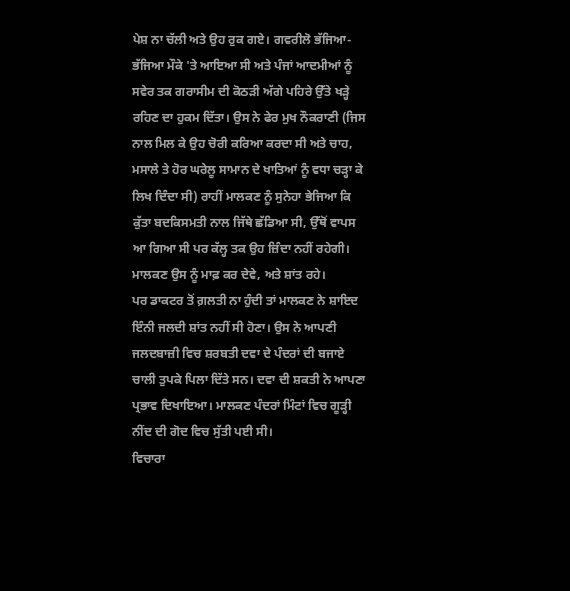ਪੇਸ਼ ਨਾ ਚੱਲੀ ਅਤੇ ਉਹ ਰੁਕ ਗਏ। ਗਵਰੀਲੋ ਭੱਜਿਆ-ਭੱਜਿਆ ਮੌਕੇ 'ਤੇ ਆਇਆ ਸੀ ਅਤੇ ਪੰਜਾਂ ਆਦਮੀਆਂ ਨੂੰ ਸਵੇਰ ਤਕ ਗਰਾਸੀਮ ਦੀ ਕੋਠੜੀ ਅੱਗੇ ਪਹਿਰੇ ਉੱਤੇ ਖੜ੍ਹੇ ਰਹਿਣ ਦਾ ਹੁਕਮ ਦਿੱਤਾ। ਉਸ ਨੇ ਫੇਰ ਮੁਖ ਨੌਕਰਾਣੀ (ਜਿਸ ਨਾਲ ਮਿਲ ਕੇ ਉਹ ਚੋਰੀ ਕਰਿਆ ਕਰਦਾ ਸੀ ਅਤੇ ਚਾਹ, ਮਸਾਲੇ ਤੇ ਹੋਰ ਘਰੇਲੂ ਸਾਮਾਨ ਦੇ ਖਾਤਿਆਂ ਨੂੰ ਵਧਾ ਚੜ੍ਹਾ ਕੇ ਲਿਖ ਦਿੰਦਾ ਸੀ) ਰਾਹੀਂ ਮਾਲਕਣ ਨੂੰ ਸੁਨੇਹਾ ਭੇਜਿਆ ਕਿ ਕੁੱਤਾ ਬਦਕਿਸਮਤੀ ਨਾਲ ਜਿੱਥੇ ਛੱਡਿਆ ਸੀ, ਉੱਥੋਂ ਵਾਪਸ ਆ ਗਿਆ ਸੀ ਪਰ ਕੱਲ੍ਹ ਤਕ ਉਹ ਜ਼ਿੰਦਾ ਨਹੀਂ ਰਹੇਗੀ। ਮਾਲਕਣ ਉਸ ਨੂੰ ਮਾਫ਼ ਕਰ ਦੇਵੇ, ਅਤੇ ਸ਼ਾਂਤ ਰਹੇ।
ਪਰ ਡਾਕਟਰ ਤੋਂ ਗ਼ਲਤੀ ਨਾ ਹੁੰਦੀ ਤਾਂ ਮਾਲਕਣ ਨੇ ਸ਼ਾਇਦ ਇੰਨੀ ਜਲਦੀ ਸ਼ਾਂਤ ਨਹੀਂ ਸੀ ਹੋਣਾ। ਉਸ ਨੇ ਆਪਣੀ ਜਲਦਬਾਜ਼ੀ ਵਿਚ ਸ਼ਰਬਤੀ ਦਵਾ ਦੇ ਪੰਦਰਾਂ ਦੀ ਬਜਾਏ ਚਾਲੀ ਤੁਪਕੇ ਪਿਲਾ ਦਿੱਤੇ ਸਨ। ਦਵਾ ਦੀ ਸ਼ਕਤੀ ਨੇ ਆਪਣਾ ਪ੍ਰਭਾਵ ਦਿਖਾਇਆ। ਮਾਲਕਣ ਪੰਦਰਾਂ ਮਿੰਟਾਂ ਵਿਚ ਗੂੜ੍ਹੀ ਨੀਂਦ ਦੀ ਗੋਦ ਵਿਚ ਸੁੱਤੀ ਪਈ ਸੀ।
ਵਿਚਾਰਾ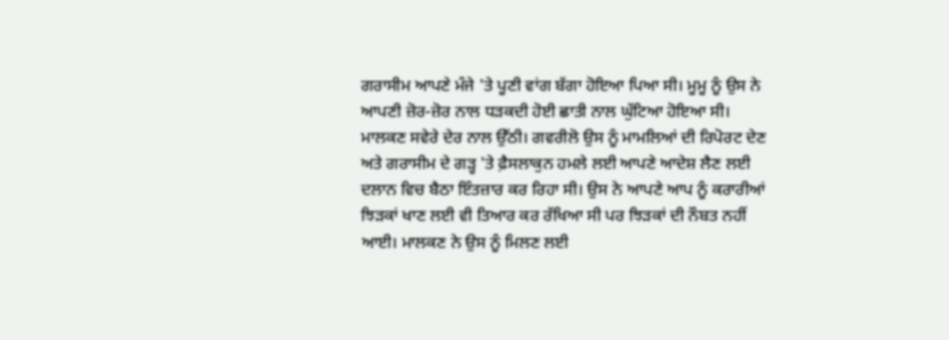ਗਰਾਸੀਮ ਆਪਣੇ ਮੰਜੇ 'ਤੇ ਪੂਣੀ ਵਾਂਗ ਬੱਗਾ ਹੋਇਆ ਪਿਆ ਸੀ। ਮੂਮੂ ਨੂੰ ਉਸ ਨੇ ਆਪਣੀ ਜ਼ੋਰ-ਜ਼ੋਰ ਨਾਲ ਧੜਕਦੀ ਹੋਈ ਛਾਤੀ ਨਾਲ ਘੁੱਟਿਆ ਹੋਇਆ ਸੀ।
ਮਾਲਕਣ ਸਵੇਰੇ ਦੇਰ ਨਾਲ ਉੱਠੀ। ਗਵਰੀਲੋ ਉਸ ਨੂੰ ਮਾਮਲਿਆਂ ਦੀ ਰਿਪੋਰਟ ਦੇਣ ਅਤੇ ਗਰਾਸੀਮ ਦੇ ਗੜ੍ਹ 'ਤੇ ਫ਼ੈਸਲਾਕੁਨ ਹਮਲੇ ਲਈ ਆਪਣੇ ਆਦੇਸ਼ ਲੈਣ ਲਈ ਦਲਾਨ ਵਿਚ ਬੈਠਾ ਇੰਤਜ਼ਾਰ ਕਰ ਰਿਹਾ ਸੀ। ਉਸ ਨੇ ਆਪਣੇ ਆਪ ਨੂੰ ਕਰਾਰੀਆਂ ਝਿੜਕਾਂ ਖਾਣ ਲਈ ਵੀ ਤਿਆਰ ਕਰ ਰੱਖਿਆ ਸੀ ਪਰ ਝਿੜਕਾਂ ਦੀ ਨੌਬਤ ਨਹੀਂ ਆਈ। ਮਾਲਕਣ ਨੇ ਉਸ ਨੂੰ ਮਿਲਣ ਲਈ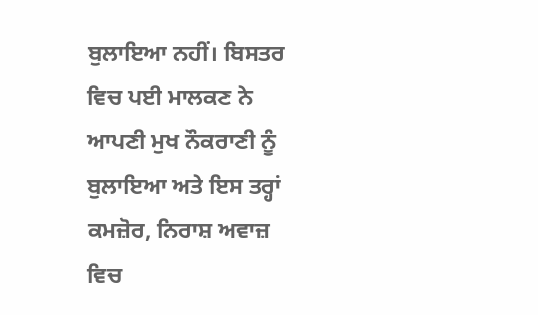ਬੁਲਾਇਆ ਨਹੀਂ। ਬਿਸਤਰ ਵਿਚ ਪਈ ਮਾਲਕਣ ਨੇ ਆਪਣੀ ਮੁਖ ਨੌਕਰਾਣੀ ਨੂੰ ਬੁਲਾਇਆ ਅਤੇ ਇਸ ਤਰ੍ਹਾਂ ਕਮਜ਼ੋਰ, ਨਿਰਾਸ਼ ਅਵਾਜ਼ ਵਿਚ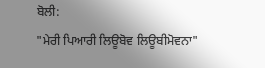ਬੋਲੀ:
"ਮੇਰੀ ਪਿਆਰੀ ਲਿਊਬੋਵ ਲਿਊਬੀਮੋਵਨਾ"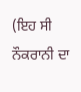(ਇਹ ਸੀ ਨੌਕਰਾਨੀ ਦਾ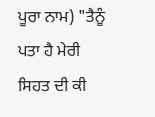ਪੂਰਾ ਨਾਮ) "ਤੈਨੂੰ ਪਤਾ ਹੈ ਮੇਰੀ ਸਿਹਤ ਦੀ ਕੀ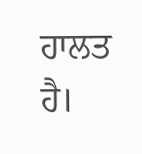ਹਾਲਤ ਹੈ।